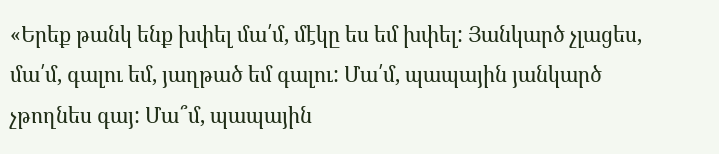«Երեք թանկ ենք խփել մա՛մ, մէկը ես եմ խփել: Յանկարծ չլացես, մա՛մ, գալու եմ, յաղթած եմ գալու: Մա՛մ, պապային յանկարծ չթողնես գայ: Մա՞մ, պապային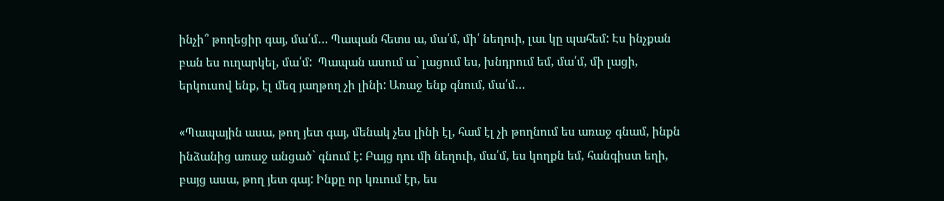ինչի՞ թողեցիր գայ, մա՛մ… Պապան հետս ա, մա՛մ, մի՛ նեղուի, լաւ կը պահեմ: Էս ինչքան բան ես ուղարկել, մա՛մ:  Պապան ասում ա` լացում ես, խնդրում եմ, մա՛մ, մի լացի, երկուսով ենք, էլ մեզ յաղթող չի լինի: Առաջ ենք գնում, մա՛մ…

«Պապային ասա, թող յետ գայ, մենակ չես լինի էլ, համ էլ չի թողնում ես առաջ գնամ, ինքն ինձանից առաջ անցած` գնում է: Բայց դու մի նեղուի, մա՛մ, ես կողքն եմ, հանգիստ եղի, բայց ասա, թող յետ գայ: Ինքը որ կռւում էր, ես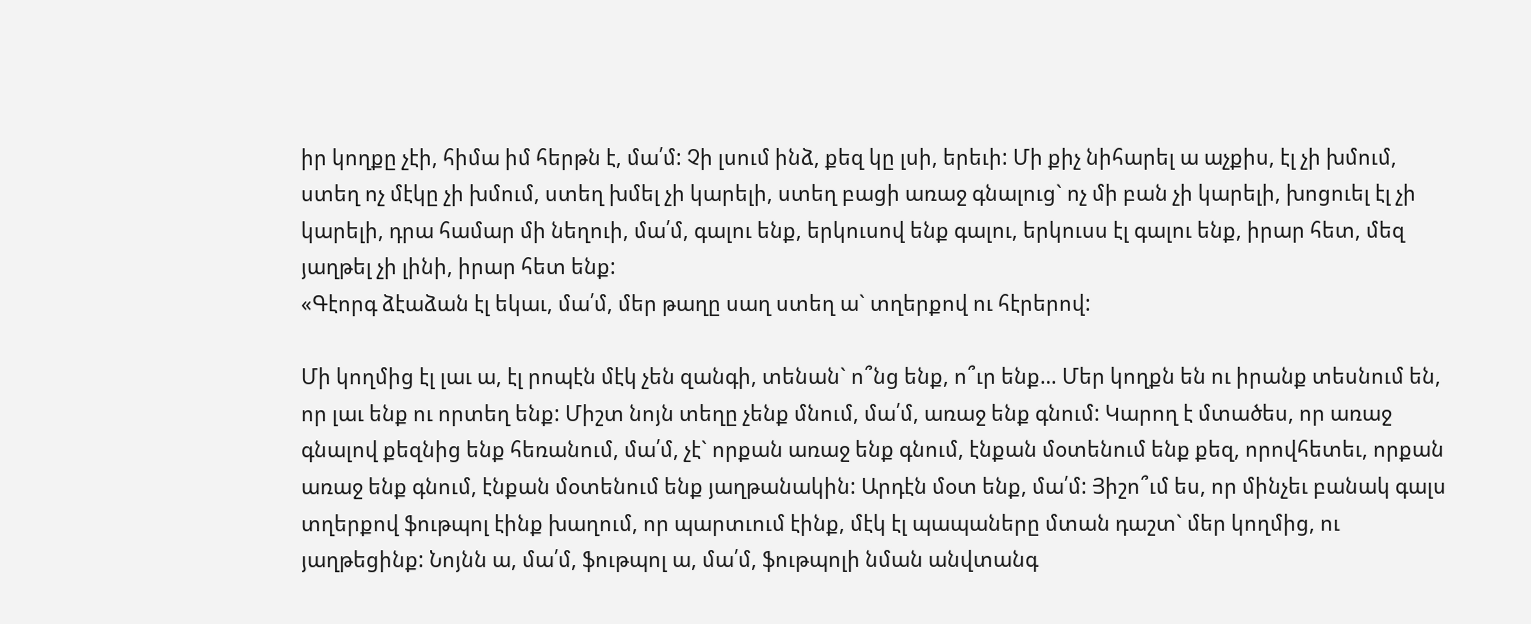իր կողքը չէի, հիմա իմ հերթն է, մա՛մ: Չի լսում ինձ, քեզ կը լսի, երեւի: Մի քիչ նիհարել ա աչքիս, էլ չի խմում, ստեղ ոչ մէկը չի խմում, ստեղ խմել չի կարելի, ստեղ բացի առաջ գնալուց` ոչ մի բան չի կարելի, խոցուել էլ չի կարելի, դրա համար մի նեղուի, մա՛մ, գալու ենք, երկուսով ենք գալու, երկուսս էլ գալու ենք, իրար հետ, մեզ յաղթել չի լինի, իրար հետ ենք:
«Գէորգ ձէաձան էլ եկաւ, մա՛մ, մեր թաղը սաղ ստեղ ա` տղերքով ու հէրերով:

Մի կողմից էլ լաւ ա, էլ րոպէն մէկ չեն զանգի, տենան` ո՞նց ենք, ո՞ւր ենք… Մեր կողքն են ու իրանք տեսնում են, որ լաւ ենք ու որտեղ ենք: Միշտ նոյն տեղը չենք մնում, մա՛մ, առաջ ենք գնում: Կարող է մտածես, որ առաջ գնալով քեզնից ենք հեռանում, մա՛մ, չէ` որքան առաջ ենք գնում, էնքան մօտենում ենք քեզ, որովհետեւ, որքան առաջ ենք գնում, էնքան մօտենում ենք յաղթանակին: Արդէն մօտ ենք, մա՛մ: Յիշո՞ւմ ես, որ մինչեւ բանակ գալս տղերքով ֆութպոլ էինք խաղում, որ պարտւում էինք, մէկ էլ պապաները մտան դաշտ` մեր կողմից, ու յաղթեցինք: Նոյնն ա, մա՛մ, ֆութպոլ ա, մա՛մ, ֆութպոլի նման անվտանգ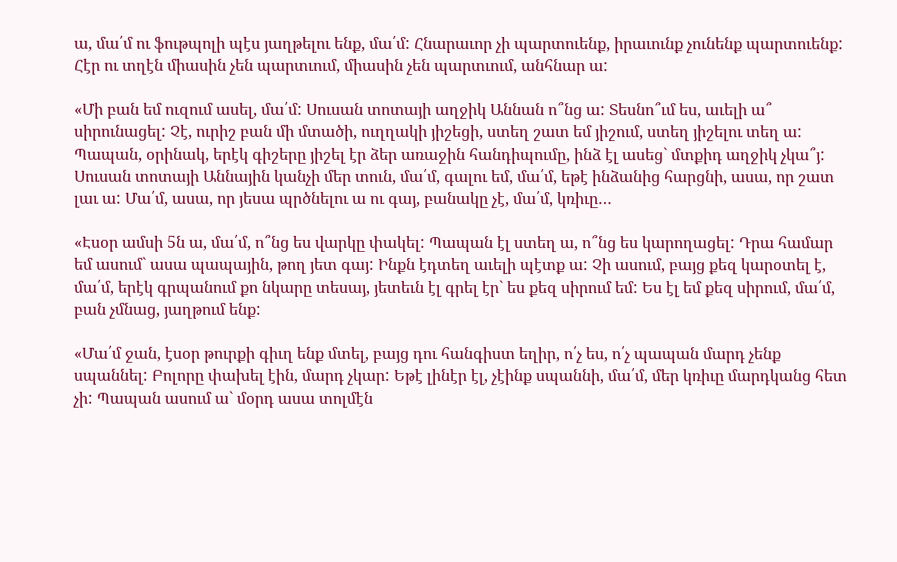ա, մա՛մ ու ֆութպոլի պէս յաղթելու ենք, մա՛մ: Հնարաւոր չի պարտուենք, իրաւունք չունենք պարտուենք: Հէր ու տղէն միասին չեն պարտւում, միասին չեն պարտւում, անհնար ա:

«Մի բան եմ ուզում ասել, մա՛մ: Սուսան տոտայի աղջիկ Աննան ո՞նց ա: Տեսնո՞ւմ ես, աւելի ա՞ սիրունացել: Չէ, ուրիշ բան մի մտածի, ուղղակի յիշեցի, ստեղ շատ եմ յիշում, ստեղ յիշելու տեղ ա: Պապան, օրինակ, երէկ գիշերը յիշել էր ձեր առաջին հանդիպումը, ինձ էլ ասեց` մտքիդ աղջիկ չկա՞յ: Սուսան տոտայի Աննային կանչի մեր տուն, մա՛մ, գալու եմ, մա՛մ, եթէ ինձանից հարցնի, ասա, որ շատ լաւ ա: Մա՛մ, ասա, որ յեսա պրծնելու ա ու գայ, բանակը չէ, մա՛մ, կռիւը…

«Էսօր ամսի 5ն ա, մա՛մ, ո՞նց ես վարկը փակել: Պապան էլ ստեղ ա, ո՞նց ես կարողացել: Դրա համար եմ ասում` ասա պապային, թող յետ գայ: Ինքն էդտեղ աւելի պէտք ա: Չի ասում, բայց քեզ կարօտել է, մա՛մ, երէկ գրպանում քո նկարը տեսայ, յետեւն էլ գրել էր` ես քեզ սիրում եմ: Ես էլ եմ քեզ սիրում, մա՛մ, բան չմնաց, յաղթում ենք:

«Մա՛մ ջան, էսօր թուրքի գիւղ ենք մտել, բայց դու հանգիստ եղիր, ո՛չ ես, ո՛չ պապան մարդ չենք սպաննել: Բոլորը փախել էին, մարդ չկար: Եթէ լինէր էլ, չէինք սպաննի, մա՛մ, մեր կռիւը մարդկանց հետ չի: Պապան ասում ա` մօրդ ասա տոլմէն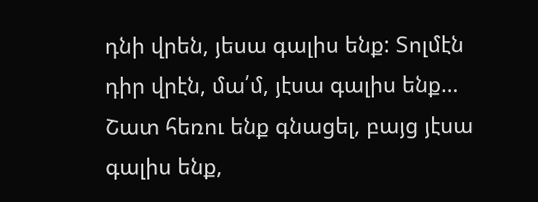դնի վրեն, յեսա գալիս ենք: Տոլմէն դիր վրէն, մա՛մ, յէսա գալիս ենք… Շատ հեռու ենք գնացել, բայց յէսա գալիս ենք,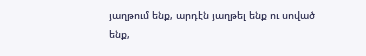յաղթում ենք, արդէն յաղթել ենք ու սոված ենք,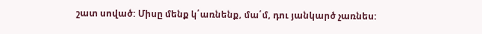շատ սոված: Միսը մենք կ՛առնենք, մա՛մ, դու յանկարծ չառնես: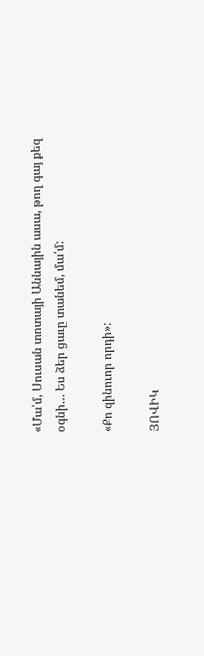«Մա՛մ, Սուսան տոտայի Աննային ասա, թող գայ քեզ օգնի… Ես ձեր ցաւը տանեմ, մա՛մ:

«Քո զինուոր որդի»:

ՅՈՎԻԿ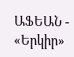ԱՖԵԱՆ - «Երկիր»